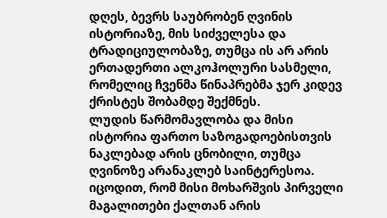დღეს, ბევრს საუბრობენ ღვინის ისტორიაზე, მის სიძველესა და ტრადიციულობაზე, თუმცა ის არ არის ერთადერთი ალკოჰოლური სასმელი, რომელიც ჩვენმა წინაპრებმა ჯერ კიდევ ქრისტეს შობამდე შექმნეს.
ლუდის წარმომავლობა და მისი ისტორია ფართო საზოგადოებისთვის ნაკლებად არის ცნობილი, თუმცა ღვინოზე არანაკლებ საინტერესოა.
იცოდით, რომ მისი მოხარშვის პირველი მაგალითები ქალთან არის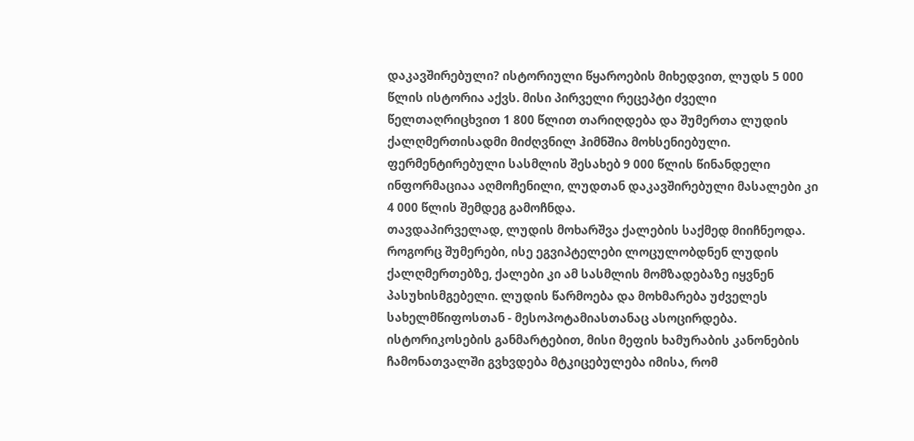დაკავშირებული? ისტორიული წყაროების მიხედვით, ლუდს 5 000 წლის ისტორია აქვს. მისი პირველი რეცეპტი ძველი წელთაღრიცხვით 1 800 წლით თარიღდება და შუმერთა ლუდის ქალღმერთისადმი მიძღვნილ ჰიმნშია მოხსენიებული. ფერმენტირებული სასმლის შესახებ 9 000 წლის წინანდელი ინფორმაციაა აღმოჩენილი, ლუდთან დაკავშირებული მასალები კი 4 000 წლის შემდეგ გამოჩნდა.
თავდაპირველად, ლუდის მოხარშვა ქალების საქმედ მიიჩნეოდა. როგორც შუმერები, ისე ეგვიპტელები ლოცულობდნენ ლუდის ქალღმერთებზე, ქალები კი ამ სასმლის მომზადებაზე იყვნენ პასუხისმგებელი. ლუდის წარმოება და მოხმარება უძველეს სახელმწიფოსთან - მესოპოტამიასთანაც ასოცირდება. ისტორიკოსების განმარტებით, მისი მეფის ხამურაბის კანონების ჩამონათვალში გვხვდება მტკიცებულება იმისა, რომ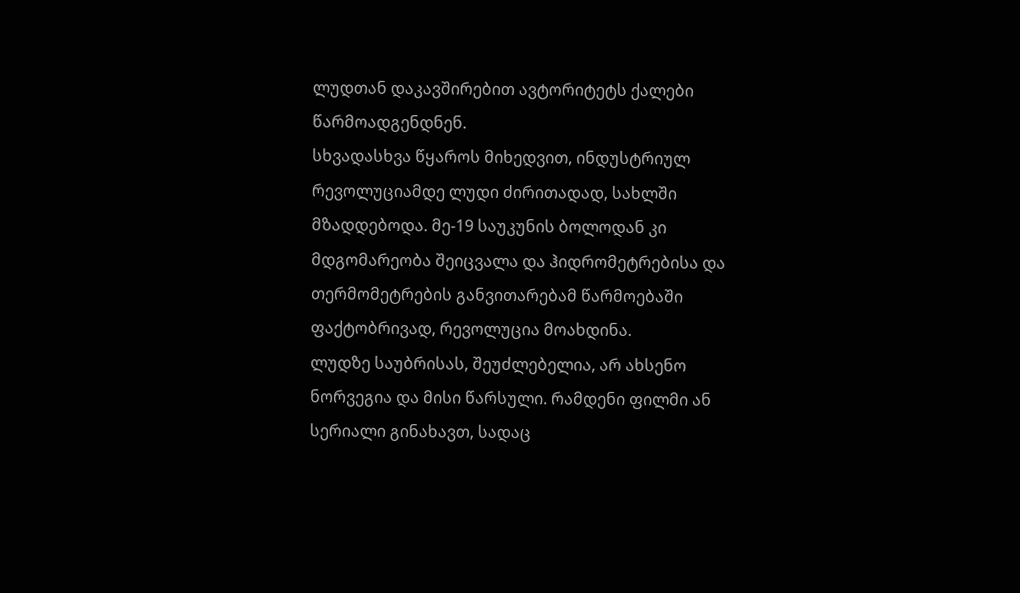ლუდთან დაკავშირებით ავტორიტეტს ქალები წარმოადგენდნენ.
სხვადასხვა წყაროს მიხედვით, ინდუსტრიულ რევოლუციამდე ლუდი ძირითადად, სახლში მზადდებოდა. მე-19 საუკუნის ბოლოდან კი მდგომარეობა შეიცვალა და ჰიდრომეტრებისა და თერმომეტრების განვითარებამ წარმოებაში ფაქტობრივად, რევოლუცია მოახდინა.
ლუდზე საუბრისას, შეუძლებელია, არ ახსენო ნორვეგია და მისი წარსული. რამდენი ფილმი ან სერიალი გინახავთ, სადაც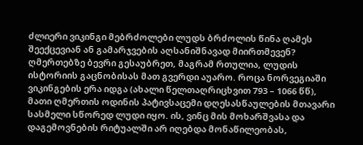ძლიერი ვიკინგი მებრძოლები ლუდს ბრძოლის წინა ღამეს შეექცევიან ან გამარჯვების აღსანიშნავად მიირთმევენ?
ღმერთებზე ბევრი გესაუბრეთ, მაგრამ რთულია, ლუდის ისტორიის გაცნობისას მათ გვერდი აუარო. როცა ნორვეგიაში ვიკინგების ერა იდგა (ახალი წელთაღრიცხვით 793 – 1066 წწ), მათი ღმერთის ოდინის პატივსაცემი დღესასწაულების მთავარი სასმელი სწორედ ლუდი იყო. ის, ვინც მის მოხარშვასა და დაგემოვნების რიტუალში არ იღებდა მონაწილეობას,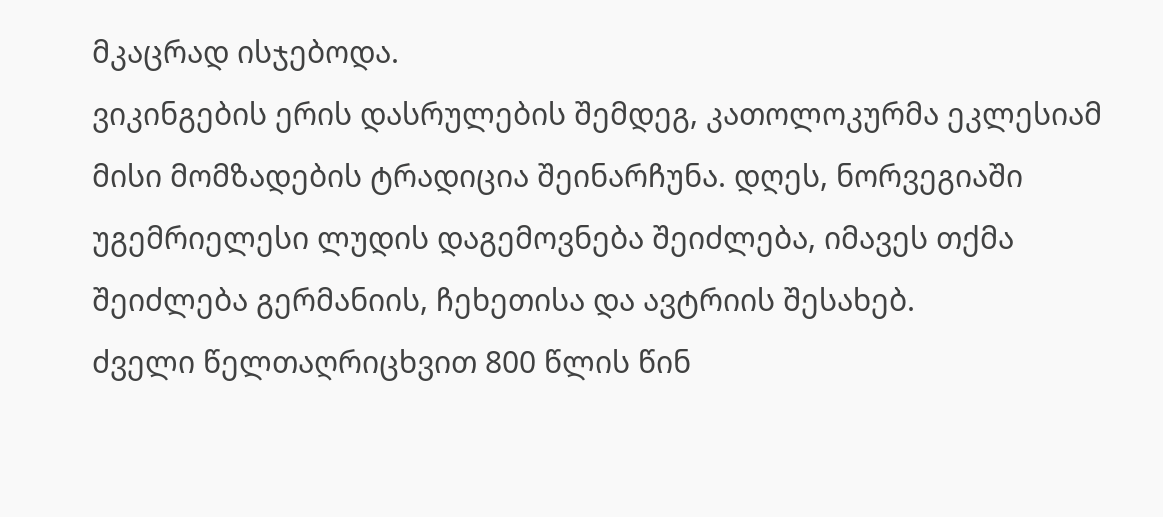მკაცრად ისჯებოდა.
ვიკინგების ერის დასრულების შემდეგ, კათოლოკურმა ეკლესიამ მისი მომზადების ტრადიცია შეინარჩუნა. დღეს, ნორვეგიაში უგემრიელესი ლუდის დაგემოვნება შეიძლება, იმავეს თქმა შეიძლება გერმანიის, ჩეხეთისა და ავტრიის შესახებ.
ძველი წელთაღრიცხვით 800 წლის წინ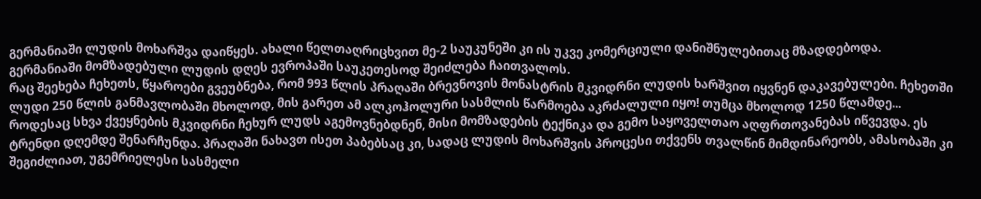გერმანიაში ლუდის მოხარშვა დაიწყეს. ახალი წელთაღრიცხვით მე-2 საუკუნეში კი ის უკვე კომერციული დანიშნულებითაც მზადდებოდა. გერმანიაში მომზადებული ლუდის დღეს ევროპაში საუკეთესოდ შეიძლება ჩაითვალოს.
რაც შეეხება ჩეხეთს, წყაროები გვეუბნება, რომ 993 წლის პრაღაში ბრევნოვის მონასტრის მკვიდრნი ლუდის ხარშვით იყვნენ დაკავებულები. ჩეხეთში ლუდი 250 წლის განმავლობაში მხოლოდ, მის გარეთ ამ ალკოჰოლური სასმლის წარმოება აკრძალული იყო! თუმცა მხოლოდ 1250 წლამდე... როდესაც სხვა ქვეყნების მკვიდრნი ჩეხურ ლუდს აგემოვნებდნენ, მისი მომზადების ტექნიკა და გემო საყოველთაო აღფრთოვანებას იწვევდა. ეს ტრენდი დღემდე შენარჩუნდა. პრაღაში ნახავთ ისეთ პაბებსაც კი, სადაც ლუდის მოხარშვის პროცესი თქვენს თვალწინ მიმდინარეობს, ამასობაში კი შეგიძლიათ, უგემრიელესი სასმელი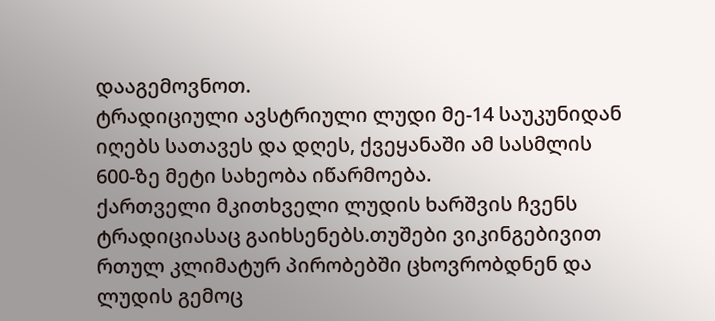დააგემოვნოთ.
ტრადიციული ავსტრიული ლუდი მე-14 საუკუნიდან იღებს სათავეს და დღეს, ქვეყანაში ამ სასმლის 600-ზე მეტი სახეობა იწარმოება.
ქართველი მკითხველი ლუდის ხარშვის ჩვენს ტრადიციასაც გაიხსენებს.თუშები ვიკინგებივით რთულ კლიმატურ პირობებში ცხოვრობდნენ და ლუდის გემოც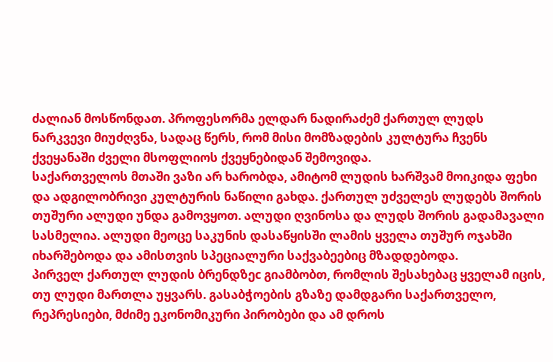ძალიან მოსწონდათ. პროფესორმა ელდარ ნადირაძემ ქართულ ლუდს ნარკვევი მიუძღვნა, სადაც წერს, რომ მისი მომზადების კულტურა ჩვენს ქვეყანაში ძველი მსოფლიოს ქვეყნებიდან შემოვიდა.
საქართველოს მთაში ვაზი არ ხარობდა, ამიტომ ლუდის ხარშვამ მოიკიდა ფეხი და ადგილობრივი კულტურის ნაწილი გახდა. ქართულ უძველეს ლუდებს შორის თუშური ალუდი უნდა გამოვყოთ. ალუდი ღვინოსა და ლუდს შორის გადამავალი სასმელია. ალუდი მეოცე საკუნის დასაწყისში ლამის ყველა თუშურ ოჯახში იხარშებოდა და ამისთვის სპეციალური საქვაბეებიც მზადდებოდა.
პირველ ქართულ ლუდის ბრენდზეc გიამბობთ, რომლის შესახებაც ყველამ იცის, თუ ლუდი მართლა უყვარს. გასაბჭოების გზაზე დამდგარი საქართველო, რეპრესიები, მძიმე ეკონომიკური პირობები და ამ დროს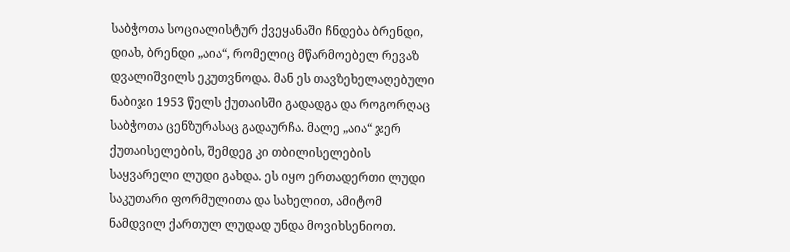საბჭოთა სოციალისტურ ქვეყანაში ჩნდება ბრენდი, დიახ, ბრენდი „აია“, რომელიც მწარმოებელ რევაზ დვალიშვილს ეკუთვნოდა. მან ეს თავზეხელაღებული ნაბიჯი 1953 წელს ქუთაისში გადადგა და როგორღაც საბჭოთა ცენზურასაც გადაურჩა. მალე „აია“ ჯერ ქუთაისელების, შემდეგ კი თბილისელების საყვარელი ლუდი გახდა. ეს იყო ერთადერთი ლუდი საკუთარი ფორმულითა და სახელით, ამიტომ ნამდვილ ქართულ ლუდად უნდა მოვიხსენიოთ.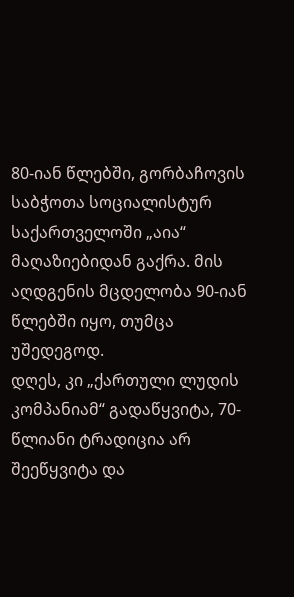80-იან წლებში, გორბაჩოვის საბჭოთა სოციალისტურ საქართველოში „აია“ მაღაზიებიდან გაქრა. მის აღდგენის მცდელობა 90-იან წლებში იყო, თუმცა უშედეგოდ.
დღეს, კი „ქართული ლუდის კომპანიამ“ გადაწყვიტა, 70-წლიანი ტრადიცია არ შეეწყვიტა და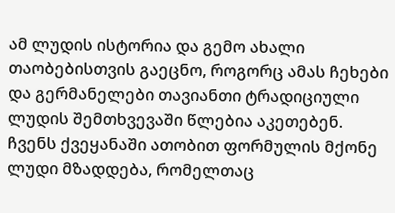ამ ლუდის ისტორია და გემო ახალი თაობებისთვის გაეცნო, როგორც ამას ჩეხები და გერმანელები თავიანთი ტრადიციული ლუდის შემთხვევაში წლებია აკეთებენ.
ჩვენს ქვეყანაში ათობით ფორმულის მქონე ლუდი მზადდება, რომელთაც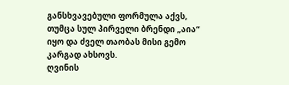განსხვავებული ფორმულა აქვს, თუმცა სულ პირველი ბრენდი „აია“ იყო და ძველ თაობას მისი გემო კარგად ახსოვს.
ღვინის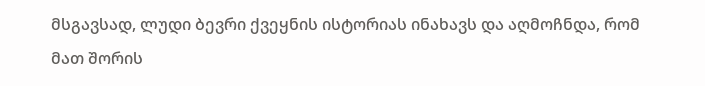მსგავსად, ლუდი ბევრი ქვეყნის ისტორიას ინახავს და აღმოჩნდა, რომ მათ შორის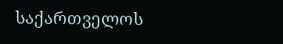საქართველოს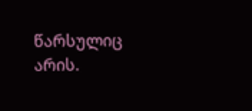წარსულიც არის.